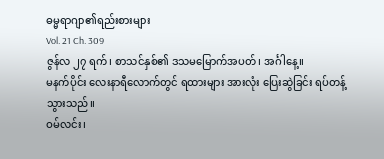ဓမ္မရာဂျာ၏ရည်းစားများ
Vol. 21 Ch. 309
ဇွန်လ ၂၇ ရက်၊ စာသင်နှစ်၏ ဒသမမြောက်အပတ်၊ အင်္ဂါနေ့။
မနက်ပိုင်း လေးနာရီလောက်တွင် ရထားများ အားလုံး ပြေးဆွဲခြင်း ရပ်တန့်သွားသည်။
ဝမ်လင်း၊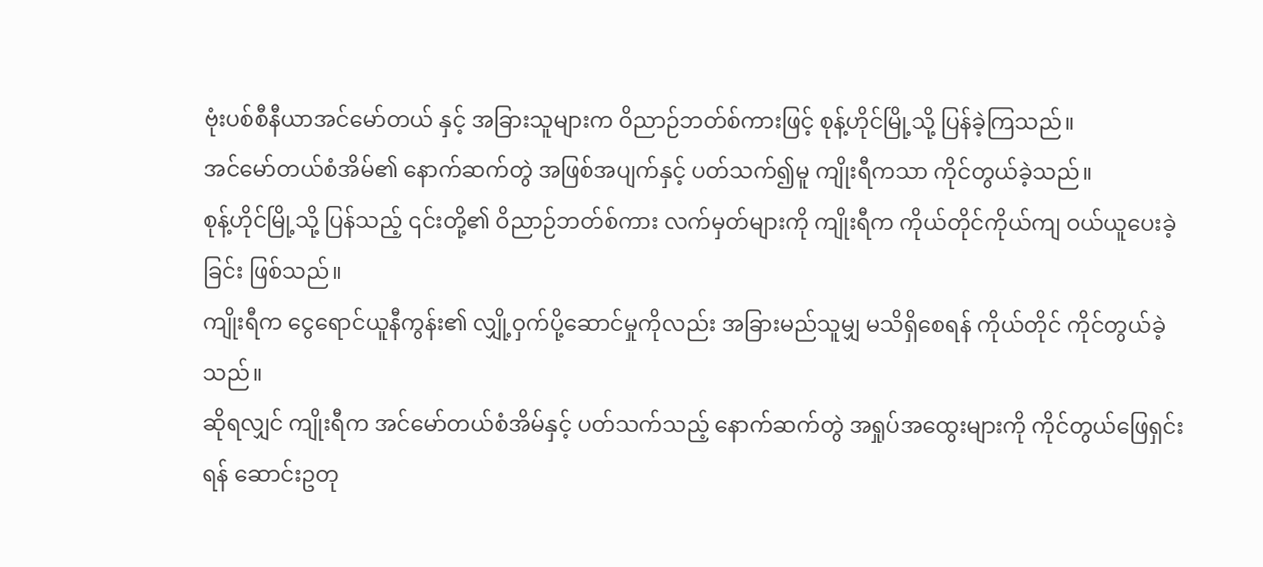ဗုံးပစ်စီနီယာအင်မော်တယ် နှင့် အခြားသူများက ဝိညာဉ်ဘတ်စ်ကားဖြင့် စုန့်ဟိုင်မြို့သို့ ပြန်ခဲ့ကြသည်။
အင်မော်တယ်စံအိမ်၏ နောက်ဆက်တွဲ အဖြစ်အပျက်နှင့် ပတ်သက်၍မူ ကျိုးရီကသာ ကိုင်တွယ်ခဲ့သည်။
စုန့်ဟိုင်မြို့သို့ ပြန်သည့် ၎င်းတို့၏ ဝိညာဉ်ဘတ်စ်ကား လက်မှတ်များကို ကျိုးရီက ကိုယ်တိုင်ကိုယ်ကျ ဝယ်ယူပေးခဲ့ခြင်း ဖြစ်သည်။
ကျိုးရီက ငွေရောင်ယူနီကွန်း၏ လျှို့ဝှက်ပို့ဆောင်မှုကိုလည်း အခြားမည်သူမျှ မသိရှိစေရန် ကိုယ်တိုင် ကိုင်တွယ်ခဲ့သည်။
ဆိုရလျှင် ကျိုးရီက အင်မော်တယ်စံအိမ်နှင့် ပတ်သက်သည့် နောက်ဆက်တွဲ အရှုပ်အထွေးများကို ကိုင်တွယ်ဖြေရှင်းရန် ဆောင်းဥတု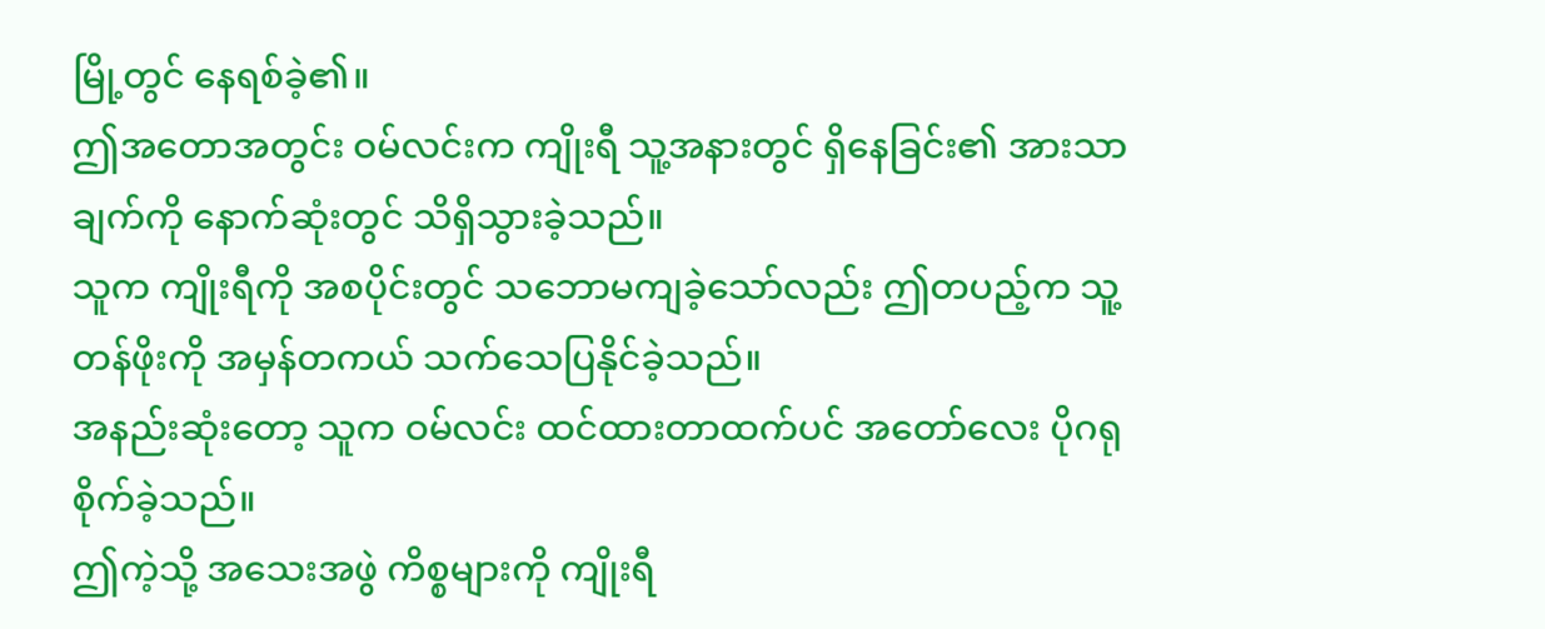မြို့တွင် နေရစ်ခဲ့၏။
ဤအတောအတွင်း ဝမ်လင်းက ကျိုးရီ သူ့အနားတွင် ရှိနေခြင်း၏ အားသာချက်ကို နောက်ဆုံးတွင် သိရှိသွားခဲ့သည်။
သူက ကျိုးရီကို အစပိုင်းတွင် သဘောမကျခဲ့သော်လည်း ဤတပည့်က သူ့တန်ဖိုးကို အမှန်တကယ် သက်သေပြနိုင်ခဲ့သည်။
အနည်းဆုံးတော့ သူက ဝမ်လင်း ထင်ထားတာထက်ပင် အတော်လေး ပိုဂရုစိုက်ခဲ့သည်။
ဤကဲ့သို့ အသေးအဖွဲ ကိစ္စများကို ကျိုးရီ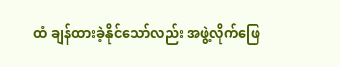ထံ ချန်ထားခဲ့နိုင်သော်လည်း အဖွဲ့လိုက်ဖြေ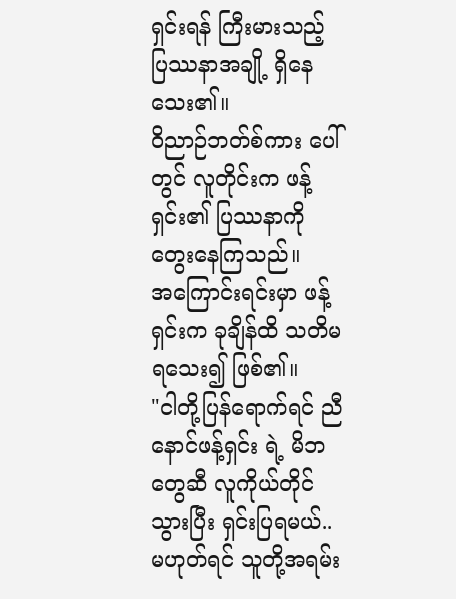ရှင်းရန် ကြီးမားသည့် ပြဿနာအချို့ ရှိနေသေး၏။
ဝိညာဉ်ဘတ်စ်ကား ပေါ်တွင် လူတိုင်းက ဖန့်ရှင်း၏ ပြဿနာကို တွေးနေကြသည်။
အကြောင်းရင်းမှာ ဖန့်ရှင်းက ခုချိန်ထိ သတိမရသေး၍ ဖြစ်၏။
"ငါတို့ပြန်ရောက်ရင် ညီနောင်ဖန့်ရှင်း ရဲ့ မိဘတွေဆီ လူကိုယ်တိုင်သွားပြီး ရှင်းပြရမယ်.. မဟုတ်ရင် သူတို့အရမ်း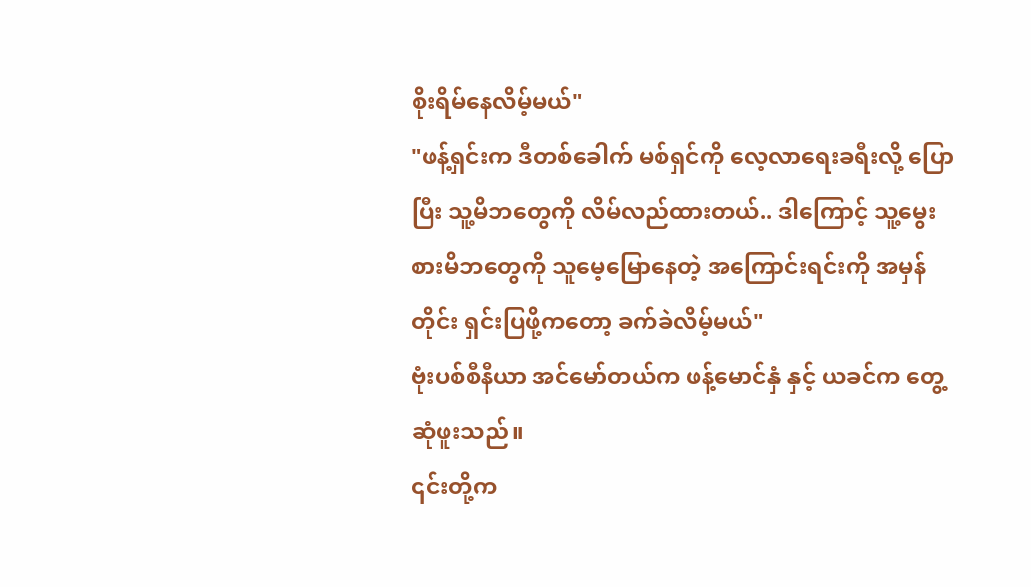စိုးရိမ်နေလိမ့်မယ်"
"ဖန့်ရှင်းက ဒီတစ်ခေါက် မစ်ရှင်ကို လေ့လာရေးခရီးလို့ ပြောပြီး သူ့မိဘတွေကို လိမ်လည်ထားတယ်.. ဒါကြောင့် သူ့မွေးစားမိဘတွေကို သူမေ့မြောနေတဲ့ အကြောင်းရင်းကို အမှန်တိုင်း ရှင်းပြဖို့ကတော့ ခက်ခဲလိမ့်မယ်"
ဗုံးပစ်စီနီယာ အင်မော်တယ်က ဖန့်မောင်နှံ နှင့် ယခင်က တွေ့ဆုံဖူးသည်။
၎င်းတို့က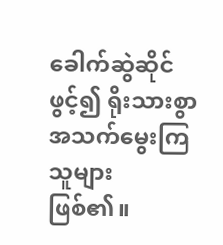ခေါက်ဆွဲဆိုင်ဖွင့်၍ ရိုးသားစွာ အသက်မွေးကြသူများ ဖြစ်၏။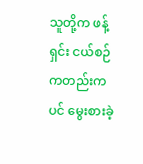သူတို့က ဖန့်ရှင်း ငယ်စဉ်ကတည်းကပင် မွေးစားခဲ့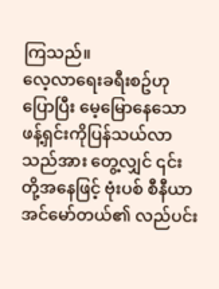ကြသည်။
လေ့လာရေးခရီးစဥ်ဟု ပြောပြီး မေ့မြောနေသော ဖန့်ရှင်းကိုပြန်သယ်လာသည်အား တွေ့လျှင် ၎င်းတို့အနေဖြင့် ဗုံးပစ် စီနီယာအင်မော်တယ်၏ လည်ပင်း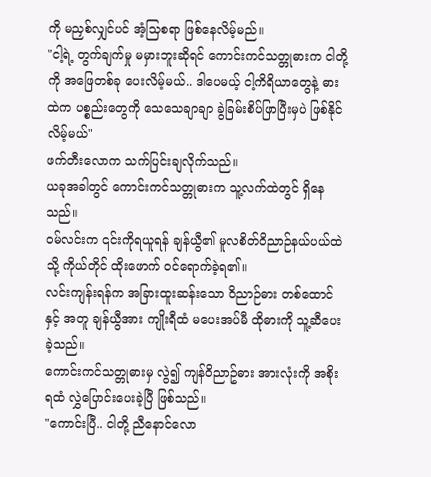ကို မညှစ်လျှင်ပင် အံ့သြစရာ ဖြစ်နေလိမ့်မည်။
"ငါ့ရဲ့ တွက်ချက်မှု မမှားဘူးဆိုရင် ကောင်းကင်သတ္တုဓားက ငါတို့ကို အဖြေတစ်ခု ပေးလိမ့်မယ်.. ဒါပေမယ့် ငါ့ကိရိယာတွေနဲ့ ဓားထဲက ပစ္စည်းတွေကို သေသေချာချာ ခွဲခြမ်းစိပ်ဖြာပြီးမှပဲ ဖြစ်နိုင်လိမ့်မယ်"
ဖက်တီးလောက သက်ပြင်းချလိုက်သည်။
ယခုအခါတွင် ကောင်းကင်သတ္တုဓားက သူ့လက်ထဲတွင် ရှိနေသည်။
ဝမ်လင်းက ၎င်းကိုရယူရန် ချန်ယွီ၏ မူလစိတ်ဝိညာဉ်နယ်ပယ်ထဲသို့ ကိုယ်တိုင် ထိုးဖောက် ဝင်ရောက်ခဲ့ရ၏။
လင်းကျန်းရန်က အခြားထူးဆန်းသော ဝိညာဉ်ဓား တစ်ထောင်နှင့် အတူ ချန်ယွီအား ကျိုးရီထံ မပေးအပ်မီ ထိုဓားကို သူ့ဆီပေးခဲ့သည်။
ကောင်းကင်သတ္တုဓားမှ လွဲ၍ ကျန်ဝိညာဥ်ဓား အားလုံးကို အစိုးရထံ လွှဲပြောင်းပေးခဲ့ပြီ ဖြစ်သည်။
"ကောင်းပြီ.. ငါတို့ ညီနောင်လော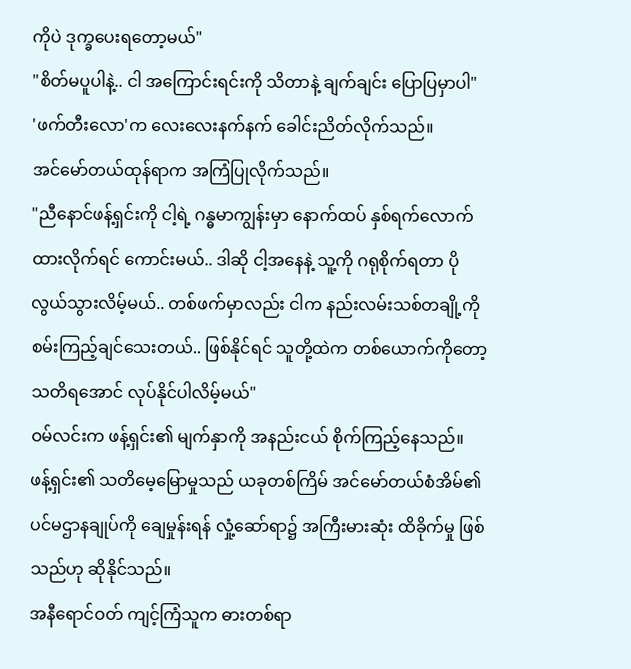ကိုပဲ ဒုက္ခပေးရတော့မယ်"
"စိတ်မပူပါနဲ့.. ငါ အကြောင်းရင်းကို သိတာနဲ့ ချက်ချင်း ပြောပြမှာပါ"
'ဖက်တီးလော'က လေးလေးနက်နက် ခေါင်းညိတ်လိုက်သည်။
အင်မော်တယ်ထုန်ရာက အကြံပြုလိုက်သည်။
"ညီနောင်ဖန့်ရှင်းကို ငါ့ရဲ့ ဂန္ဓမာကျွန်းမှာ နောက်ထပ် နှစ်ရက်လောက် ထားလိုက်ရင် ကောင်းမယ်.. ဒါဆို ငါ့အနေနဲ့ သူ့ကို ဂရုစိုက်ရတာ ပိုလွယ်သွားလိမ့်မယ်.. တစ်ဖက်မှာလည်း ငါက နည်းလမ်းသစ်တချို့ကို စမ်းကြည့်ချင်သေးတယ်.. ဖြစ်နိုင်ရင် သူတို့ထဲက တစ်ယောက်ကိုတော့ သတိရအောင် လုပ်နိုင်ပါလိမ့်မယ်"
ဝမ်လင်းက ဖန့်ရှင်း၏ မျက်နှာကို အနည်းငယ် စိုက်ကြည့်နေသည်။
ဖန့်ရှင်း၏ သတိမေ့မြောမှုသည် ယခုတစ်ကြိမ် အင်မော်တယ်စံအိမ်၏ ပင်မဌာနချုပ်ကို ချေမှုန်းရန် လှုံ့ဆော်ရာ၌ အကြီးမားဆုံး ထိခိုက်မှု ဖြစ်သည်ဟု ဆိုနိုင်သည်။
အနီရောင်ဝတ် ကျင့်ကြံသူက ဓားတစ်ရာ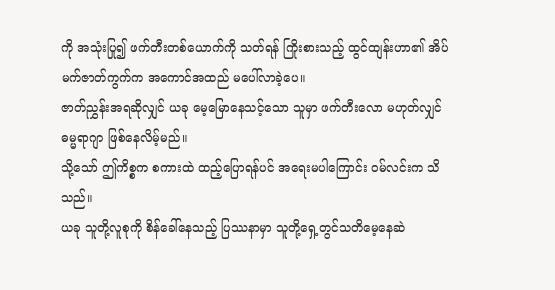ကို အသုံးပြု၍ ဖက်တီးတစ်ယောက်ကို သတ်ရန် ကြိုးစားသည့် ထွင်ထျန်းဟာ၏ အိပ်မက်ဇာတ်ကွက်က အကောင်အထည် မပေါ်လာခဲ့ပေ။
ဇာတ်ညွှန်းအရဆိုလျှင် ယခု မေ့မြောနေသင့်သော သူမှာ ဖက်တီးလော မဟုတ်လျှင် ဓမ္မရာဂျာ ဖြစ်နေလိမ့်မည်။
သို့သော် ဤကိစ္စက စကားထဲ ထည့်ပြောရန်ပင် အရေးမပါကြောင်း ဝမ်လင်းက သိသည်။
ယခု သူတို့လူစုကို စိန်ခေါ်နေသည့် ပြဿနာမှာ သူတို့ရှေ့တွင်သတိမေ့နေဆဲ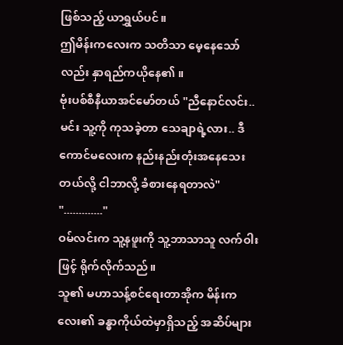ဖြစ်သည့် ယာရွှယ်ပင်။
ဤမိန်းကလေးက သတိသာ မေ့နေသော်လည်း နှာရည်ကယိုနေ၏။
ဗုံးပစ်စီနီယာအင်မော်တယ် "ညီနောင်လင်း.. မင်း သူ့ကို ကုသခဲ့တာ သေချာရဲ့လား.. ဒီကောင်မလေးက နည်းနည်းတုံးအနေသေးတယ်လို့ ငါဘာလို့ ခံစားနေရတာလဲ"
"............."
ဝမ်လင်းက သူ့နဖူးကို သူ့ဘာသာသူ လက်ဝါးဖြင့် ရိုက်လိုက်သည်။
သူ၏ မဟာသန့်စင်ရေးတာအိုက မိန်းကလေး၏ ခန္ဓာကိုယ်ထဲမှာရှိသည့် အဆိပ်များ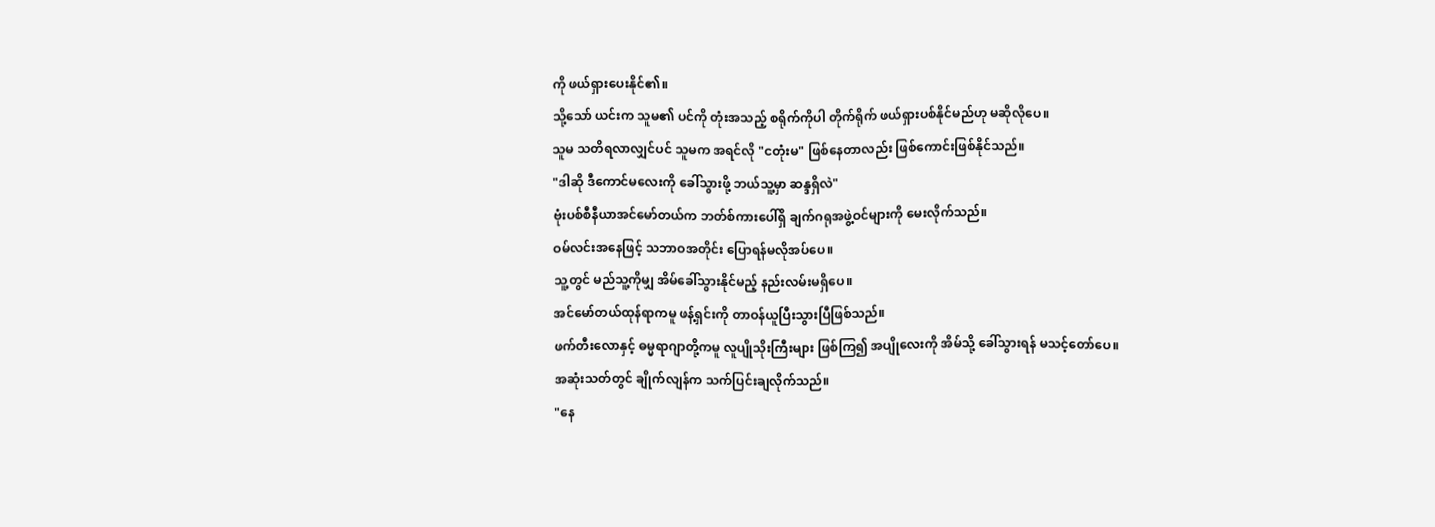ကို ဖယ်ရှားပေးနိုင်၏။
သို့သော် ယင်းက သူမ၏ ပင်ကို တုံးအသည့် စရိုက်ကိုပါ တိုက်ရိုက် ဖယ်ရှားပစ်နိုင်မည်ဟု မဆိုလိုပေ။
သူမ သတိရလာလျှင်ပင် သူမက အရင်လို "ငတုံးမ" ဖြစ်နေတာလည်း ဖြစ်ကောင်းဖြစ်နိုင်သည်။
"ဒါဆို ဒီကောင်မလေးကို ခေါ်သွားဖို့ ဘယ်သူ့မှာ ဆန္ဒရှိလဲ"
ဗုံးပစ်စီနီယာအင်မော်တယ်က ဘတ်စ်ကားပေါ်ရှိ ချက်ဂရုအဖွဲ့ဝင်များကို မေးလိုက်သည်။
ဝမ်လင်းအနေဖြင့် သဘာဝအတိုင်း ပြောရန်မလိုအပ်ပေ။
သူ့တွင် မည်သူ့ကိုမျှ အိမ်ခေါ်သွားနိုင်မည့် နည်းလမ်းမရှိပေ။
အင်မော်တယ်ထုန်ရာကမူ ဖန့်ရှင်းကို တာဝန်ယူပြီးသွားပြီဖြစ်သည်။
ဖက်တီးလောနှင့် ဓမ္မရာဂျာတို့ကမူ လူပျိုသိုးကြီးများ ဖြစ်ကြ၍ အပျိုလေးကို အိမ်သို့ ခေါ်သွားရန် မသင့်တော်ပေ။
အဆုံးသတ်တွင် ချိုက်လျန်က သက်ပြင်းချလိုက်သည်။
"နေ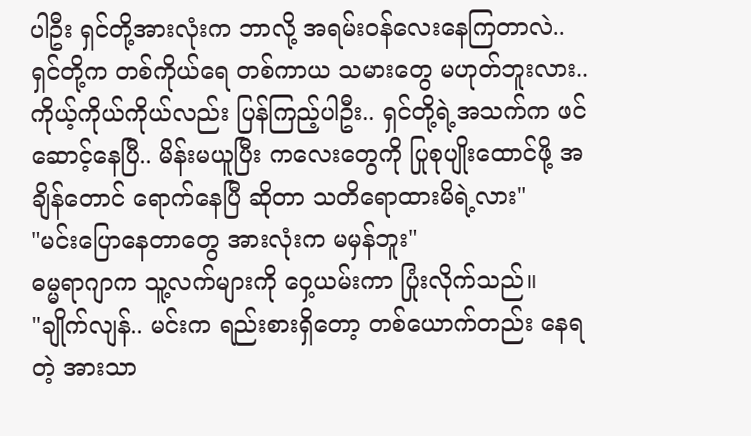ပါဦး ရှင်တို့အားလုံးက ဘာလို့ အရမ်းဝန်လေးနေကြတာလဲ.. ရှင်တို့က တစ်ကိုယ်ရေ တစ်ကာယ သမားတွေ မဟုတ်ဘူးလား.. ကိုယ့်ကိုယ်ကိုယ်လည်း ပြန်ကြည့်ပါဦး.. ရှင်တို့ရဲ့အသက်က ဖင်ဆောင့်နေပြီ.. မိန်းမယူပြီး ကလေးတွေကို ပြုစုပျိုးထောင်ဖို့ အချိန်တောင် ရောက်နေပြီ ဆိုတာ သတိရောထားမိရဲ့လား"
"မင်းပြောနေတာတွေ အားလုံးက မမှန်ဘူး"
ဓမ္မရာဂျာက သူ့လက်များကို ဝှေ့ယမ်းကာ ပြုံးလိုက်သည်။
"ချိုက်လျန်.. မင်းက ရည်းစားရှိတော့ တစ်ယောက်တည်း နေရတဲ့ အားသာ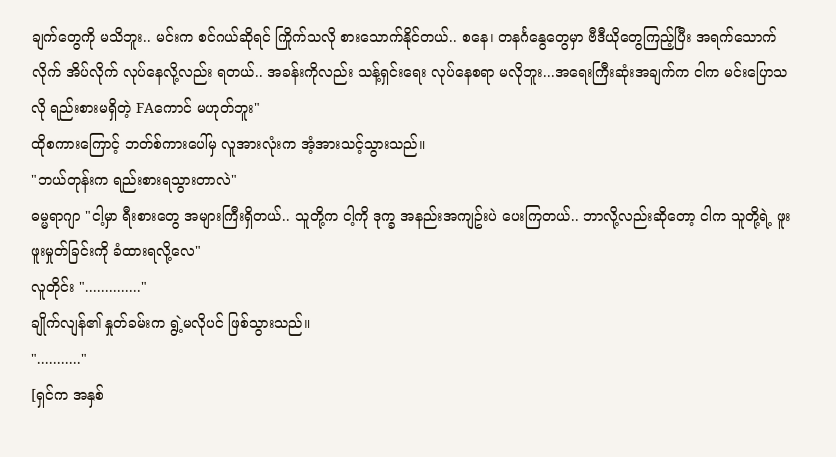ချက်တွေကို မသိဘူး.. မင်းက စင်ဂယ်ဆိုရင် ကြိုက်သလို စားသောက်နိုင်တယ်.. စနေ၊ တနင်္ဂနွေတွေမှာ ဗီဒီယိုတွေကြည့်ပြီး အရက်သောက်လိုက် အိပ်လိုက် လုပ်နေလို့လည်း ရတယ်.. အခန်းကိုလည်း သန့်ရှင်းရေး လုပ်နေစရာ မလိုဘူး...အရေးကြီးဆုံးအချက်က ငါက မင်းပြောသလို ရည်းစားမရှိတဲ့ FAကောင် မဟုတ်ဘူး"
ထိုစကားကြောင့် ဘတ်စ်ကားပေါ်မှ လူအားလုံးက အံ့အားသင့်သွားသည်။
"ဘယ်တုန်းက ရည်းစားရသွားတာလဲ"
ဓမ္မရာဂျာ "ငါ့မှာ ရီးစားတွေ အများကြီးရှိတယ်.. သူတို့က ငါ့ကို ဒုက္ခ အနည်းအကျဥ်းပဲ ပေးကြတယ်.. ဘာလို့လည်းဆိုတော့ ငါက သူတို့ရဲ့ ဖူးဖူးမှုတ်ခြင်းကို ခံထားရလို့လေ"
လူတိုင်း ".............."
ချိုက်လျန်၏ နှုတ်ခမ်းက ရွဲ့မလိုပင် ဖြစ်သွားသည်။
"..........."
[ရှင်က အနှစ်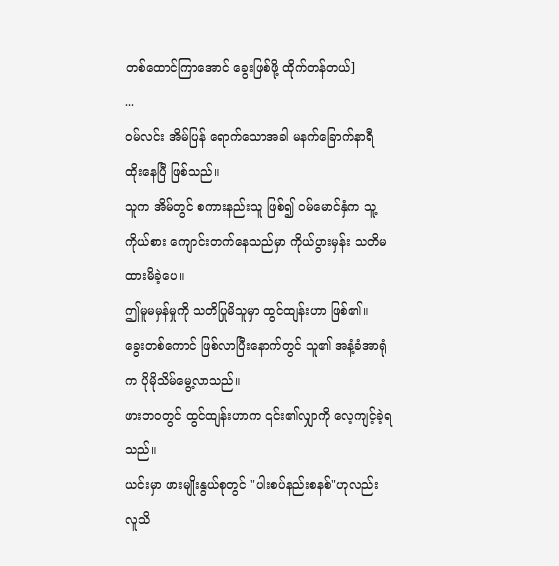တစ်ထောင်ကြာအောင် ခွေးဖြစ်ဖို့ ထိုက်တန်တယ်]
...
ဝမ်လင်း အိမ်ပြန် ရောက်သောအခါ မနက်ခြောက်နာရီ ထိုးနေပြီ ဖြစ်သည်။
သူက အိမ်တွင် စကားနည်းသူ ဖြစ်၍ ဝမ်မောင်နှံက သူ့ကိုယ်စား ကျောင်းတက်နေသည်မှာ ကိုယ်ပွားမှန်း သတိမထားမိခဲ့ပေ။
ဤမူမမှန်မှုကို သတိပြုမိသူမှာ ထွင်ထျန်းဟာ ဖြစ်၏။
ခွေးတစ်ကောင် ဖြစ်လာပြီးနောက်တွင် သူ၏ အနံ့ခံအာရုံက ပိုမိုသိမ်မွေ့လာသည်။
ဖားဘဝတွင် ထွင်ထျန်းဟာက ၎င်း၏လျှာကို လေ့ကျင့်ခဲ့ရသည်။
ယင်းမှာ ဖားမျိုးနွယ်စုတွင် "ပါးစပ်နည်းစနစ်"ဟုလည်း လူသိ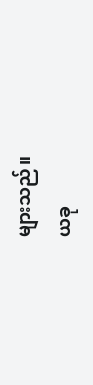များသည်။
ယခု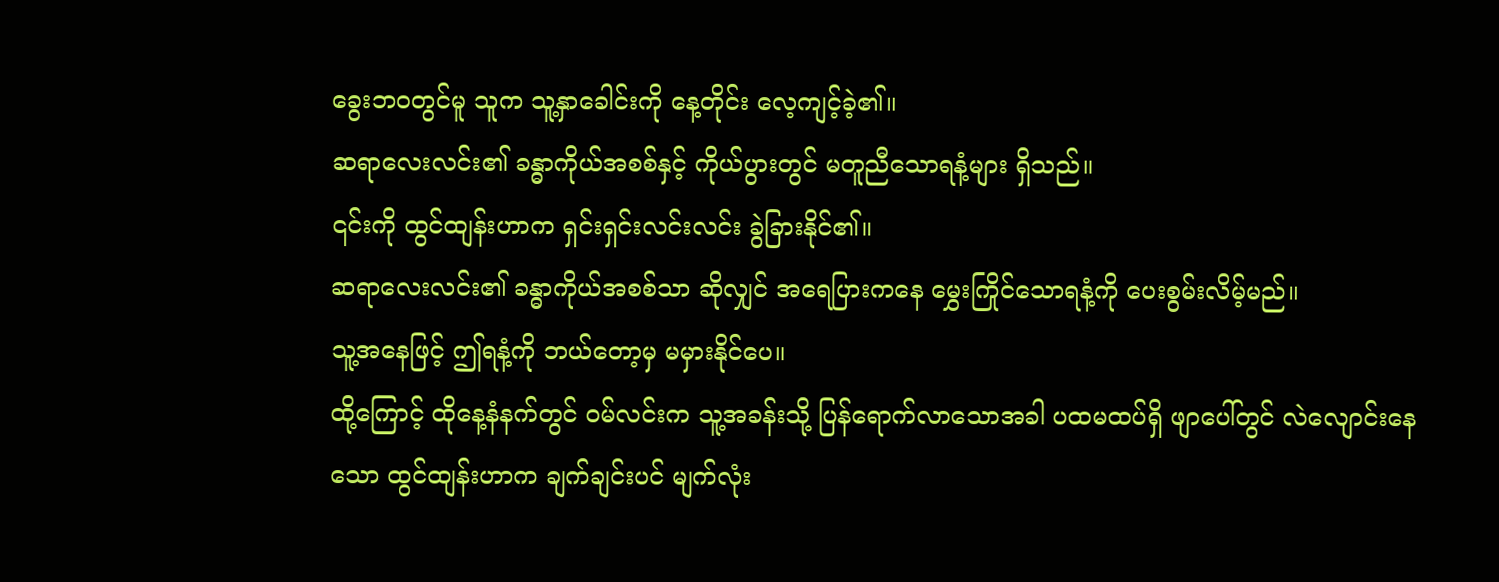ခွေးဘဝတွင်မူ သူက သူ့နှာခေါင်းကို နေ့တိုင်း လေ့ကျင့်ခဲ့၏။
ဆရာလေးလင်း၏ ခန္ဓာကိုယ်အစစ်နှင့် ကိုယ်ပွားတွင် မတူညီသောရနံ့များ ရှိသည်။
၎င်းကို ထွင်ထျန်းဟာက ရှင်းရှင်းလင်းလင်း ခွဲခြားနိုင်၏။
ဆရာလေးလင်း၏ ခန္ဓာကိုယ်အစစ်သာ ဆိုလျှင် အရေပြားကနေ မွှေးကြိုင်သောရနံ့ကို ပေးစွမ်းလိမ့်မည်။
သူ့အနေဖြင့် ဤရနံ့ကို ဘယ်တော့မှ မမှားနိုင်ပေ။
ထို့ကြောင့် ထိုနေ့နံနက်တွင် ဝမ်လင်းက သူ့အခန်းသို့ ပြန်ရောက်လာသောအခါ ပထမထပ်ရှိ ဖျာပေါ်တွင် လဲလျောင်းနေသော ထွင်ထျန်းဟာက ချက်ချင်းပင် မျက်လုံး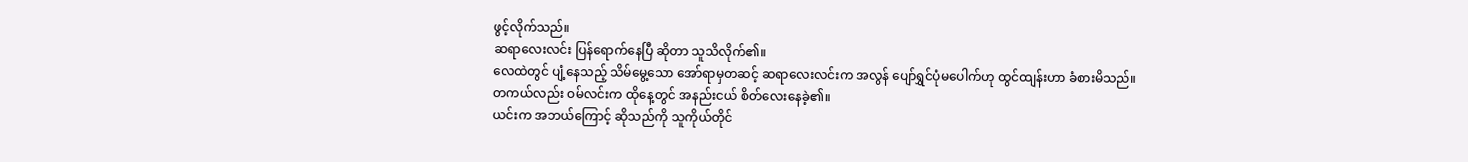ဖွင့်လိုက်သည်။
ဆရာလေးလင်း ပြန်ရောက်နေပြီ ဆိုတာ သူသိလိုက်၏။
လေထဲတွင် ပျံ့နေသည့် သိမ်မွေ့သော အော်ရာမှတဆင့် ဆရာလေးလင်းက အလွန် ပျော်ရွှင်ပုံမပေါက်ဟု ထွင်ထျန်းဟာ ခံစားမိသည်။
တကယ်လည်း ဝမ်လင်းက ထိုနေ့တွင် အနည်းငယ် စိတ်လေးနေခဲ့၏။
ယင်းက အဘယ်ကြောင့် ဆိုသည်ကို သူကိုယ်တိုင်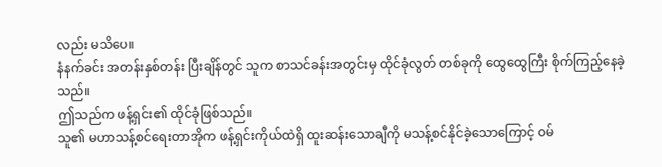လည်း မသိပေ။
နံနက်ခင်း အတန်းနှစ်တန်း ပြီးချိန်တွင် သူက စာသင်ခန်းအတွင်းမှ ထိုင်ခုံလွတ် တစ်ခုကို ထွေထွေကြီး စိုက်ကြည့်နေခဲ့သည်။
ဤသည်က ဖန့်ရှင်း၏ ထိုင်ခုံဖြစ်သည်။
သူ၏ မဟာသန့်စင်ရေးတာအိုက ဖန့်ရှင်းကိုယ်ထဲရှိ ထူးဆန်းသောချီကို မသန့်စင်နိုင်ခဲ့သောကြောင့် ဝမ်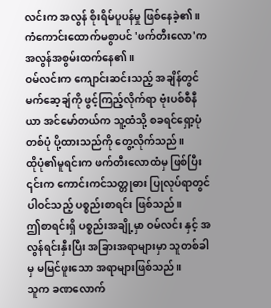လင်းက အလွန် စိုးရိမ်ပူပန်မှု ဖြစ်နေခဲ့၏။
ကံကောင်းထောက်မစွာပင် 'ဖက်တီးလော'က အလွန်အစွမ်းထက်နေ၏။
ဝမ်လင်းက ကျောင်းဆင်းသည့် အချိန်တွင် မက်ဆေ့ချ်ကို ဖွင့်ကြည့်လိုက်ရာ ဗုံးပစ်စီနီယာ အင်မော်တယ်က သူ့ထံသို့ စခရင်ရှော့ပုံ တစ်ပုံ ပို့ထားသည်ကို တွေ့လိုက်သည်။
ထိုပုံ၏မူရင်းက ဖက်တီးလောထံမှ ဖြစ်ပြီး ၎င်းက ကောင်းကင်သတ္တုဓား ပြုလုပ်ရာတွင် ပါဝင်သည့် ပစ္စည်းစာရင်း ဖြစ်သည်။
ဤစာရင်းရှိ ပစ္စည်းအချို့မှာ ဝမ်လင်း နှင့် အလွန်ရင်းနှီးပြီး အခြားအရာများမှာ သူတစ်ခါမှ မမြင်ဖူးသော အရာများဖြစ်သည်။
သူက ခဏလောက်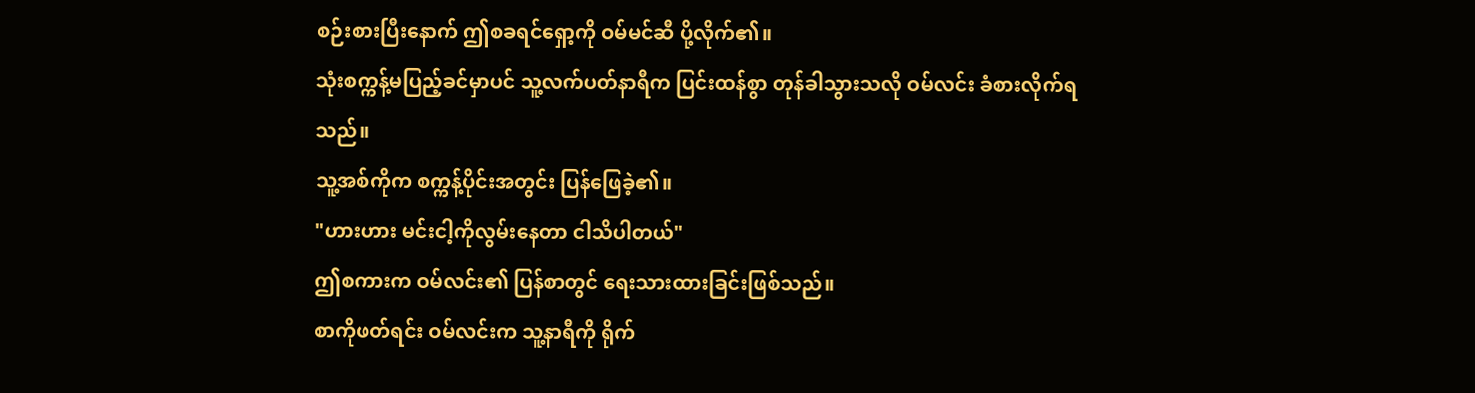စဉ်းစားပြီးနောက် ဤစခရင်ရှော့ကို ဝမ်မင်ဆီ ပို့လိုက်၏။
သုံးစက္ကန့်မပြည့်ခင်မှာပင် သူ့လက်ပတ်နာရီက ပြင်းထန်စွာ တုန်ခါသွားသလို ဝမ်လင်း ခံစားလိုက်ရသည်။
သူ့အစ်ကိုက စက္ကန့်ပိုင်းအတွင်း ပြန်ဖြေခဲ့၏။
"ဟားဟား မင်းငါ့ကိုလွမ်းနေတာ ငါသိပါတယ်"
ဤစကားက ဝမ်လင်း၏ ပြန်စာတွင် ရေးသားထားခြင်းဖြစ်သည်။
စာကိုဖတ်ရင်း ဝမ်လင်းက သူ့နာရီကို ရိုက်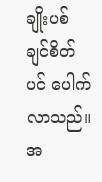ချိုးပစ်ချင်စိတ်ပင် ပေါက်လာသည်။
အ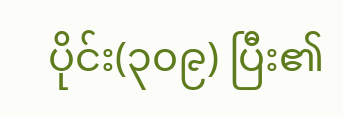ပိုင်း(၃၀၉) ပြီး၏